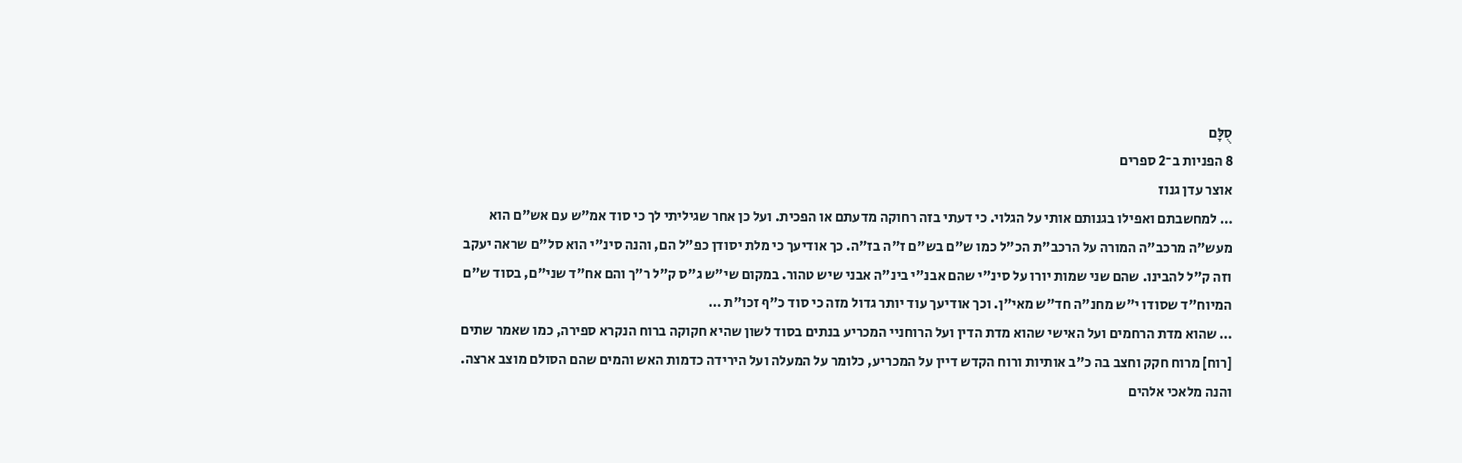סֻלָּם
8 הפניות ב־2 ספרים
אוצר עדן גנוז
… למחשבתם ואפילו בגנותם אותי על הגלוי. כי דעתי בזה רחוקה מדעתם או הפכית. ועל כן אחר שגיליתי לך כי סוד אמ"ש עם אש"ם הוא מעש"ה מרכב"ה המורה על הרכב"ת הכ"ל כמו ש"ם בש"ם ז"ה בז"ה. כך אודיעך כי מלת יסודן כפ"ל הם, והנה סינ"י הוא סל"ם שראה יעקב וזה ק"ל להבינו. שהם שני שמות יורו על סינ"י שהם אבנ"י בינ"ה אבני שיש טהור. במקום שי"ש ג"ס ק"ל ר"ך והם אח"ד שני"ם, בסוד ש"ם המיוח"ד שסודו י"ש מחנ"ה חד"ש מאי"ן. וכך אודיעך עוד יותר גדול מזה כי סוד כ"ף זכו"ת …
… שהוא מדת הרחמים ועל האישי שהוא מדת הדין ועל הרוחניי המכריע בנתים בסוד לשון שהיא חקוקה ברוח הנקרא ספירה, כמו שאמר שתים [רוח] מרוח חקק וחצב בה כ"ב אותיות ורוח הקדש דיין על המכריע, כלומר על המעלה ועל הירידה כדמות האש והמים שהם הסולם מוצב ארצה. והנה מלאכי אלהים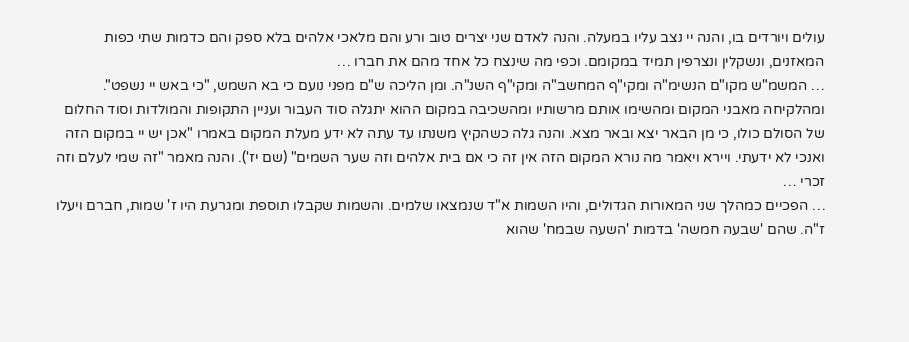עולים ויורדים בו, והנה יי נצב עליו במעלה. והנה לאדם שני יצרים טוב ורע והם מלאכי אלהים בלא ספק והם כדמות שתי כפות המאזנים, ונשקלין ונצרפין תמיד במקומם. וכפי מה שינצח כל אחד מהם את חברו …
… המשמ"ש מקו"ם הנשימ"ה ומקי"ף המחשב"ה ומקי"ף השנ"ה. ומן הליכה ש"ם מפני נועם כי בא השמש, "כי באש יי נשפט". ומהלקיחה מאבני המקום ומהשימו אותם מרשותיו ומהשכיבה במקום ההוא יתגלה סוד העבור ועניין התקופות והמולדות וסוד החלום של הסולם כולו, כי מן הבאר יצא ובאר מצא. והנה גלה כשהקיץ משנתו עד עתה לא ידע מעלת המקום באמרו "אכן יש יי במקום הזה ואנכי לא ידעתי. ויירא ויאמר מה נורא המקום הזה אין זה כי אם בית אלהים וזה שער השמים" (שם יז'). והנה מאמר "זה שמי לעלם וזה זכרי …
… הפכיים כמהלך שני המאורות הגדולים, והיו השמות א"ד שנמצאו שלמים. והשמות שקבלו תוספת ומגרעת היו ז' שמות, חברם ויעלו ז"ה. שהם 'שבעה חמשה' בדמות 'השעה שבמח' שהוא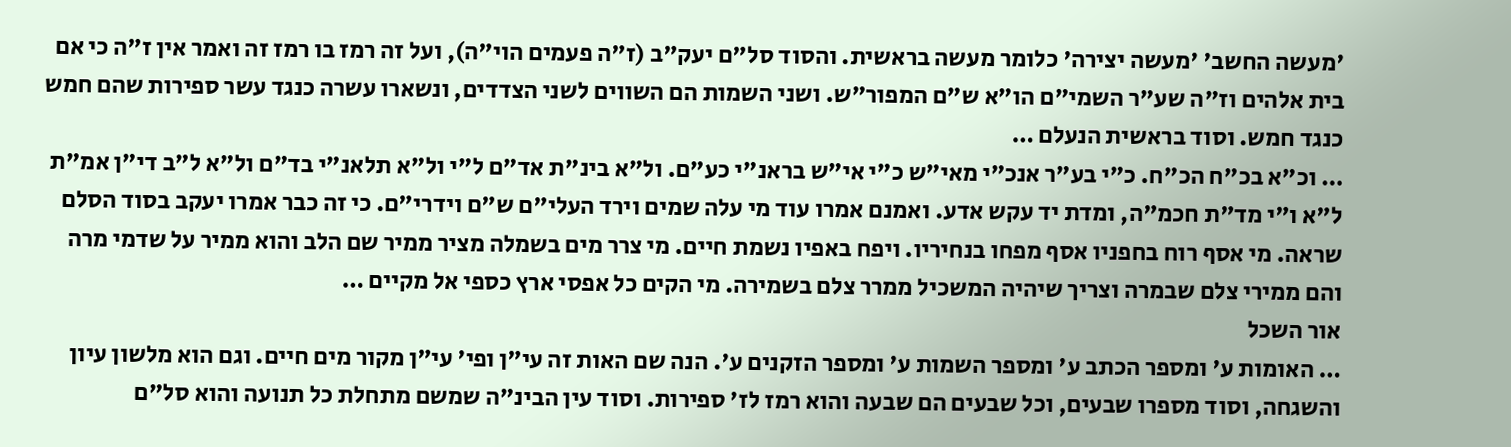'מעשה החשב' 'מעשה יצירה' כלומר מעשה בראשית. והסוד סל"ם יעק"ב (ז"ה פעמים הוי"ה), ועל זה רמז בו רמז זה ואמר אין ז"ה כי אם בית אלהים וז"ה שע"ר השמי"ם הו"א ש"ם המפור"ש. ושני השמות הם השווים לשני הצדדים, ונשארו עשרה כנגד עשר ספירות שהם חמש כנגד חמש. וסוד בראשית הנעלם …
… וכ"א בכ"ח הכ"ח. כ"י בע"ר אנכ"י מאי"ש כ"י אי"ש בראנ"י כע"ם. ול"א בינ"ת אד"ם ל"י ול"א תלאנ"י בד"ם ול"א ל"ב די"ן אמ"ת ל"א ו"י מד"ת חכמ"ה, ומדת יד עקש אדע. ואמנם אמרו עוד מי עלה שמים וירד העלי"ם ש"ם וידרי"ם. כי זה כבר אמרו יעקב בסוד הסלם שראה. מי אסף רוח בחפניו אסף מפחו בנחיריו. ויפח באפיו נשמת חיים. מי צרר מים בשמלה מציר ממיר שם הלב והוא ממיר על שדמי מרה והם ממירי צלם שבמרה וצריך שיהיה המשכיל ממרר צלם בשמירה. מי הקים כל אפסי ארץ כספי אל מקיים …
אור השכל
… האומות ע' ומספר הכתב ע' ומספר השמות ע' ומספר הזקנים ע'. הנה שם האות זה עי"ן ופי' עי"ן מקור מים חיים. וגם הוא מלשון עיון והשגחה, וסוד מספרו שבעים, וכל שבעים הם שבעה והוא רמז לז' ספירות. וסוד עין הבינ"ה שמשם מתחלת כל תנועה והוא סל"ם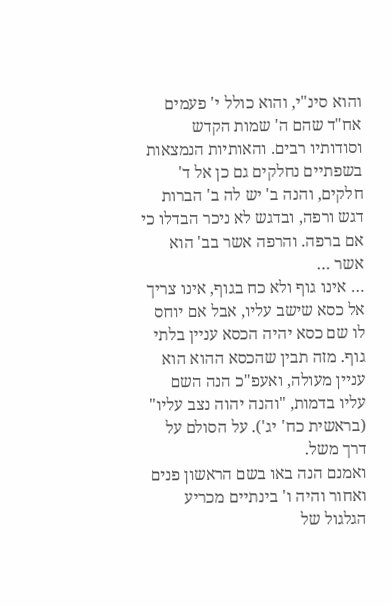והוא סינ"י, והוא כולל י' פעמים אח"ד שהם ה' שמות הקדש וסודותיו רבים. והאותיות הנמצאות בשפתיים נחלקים גם כן אל ד' חלקים, והנה ב' יש לה ב' הברות דגש ורפה, ובדגש לא ניכר הבדלו כי אם ברפה. והרפה אשר בב' הוא אשר …
… אינו גוף ולא כח בגוף, אינו צריך אל כסא שישב עליו, אבל אם יוחס לו שם כסא יהיה הכסא עניין בלתי גוף. מזה תבין שהכסא ההוא הוא עניין מעולה, ואעפ"כ הנה השם עליו בדמות, "והנה יהוה נצב עליו" (בראשית כח' יג'). על הסולם על דרך משל.
ואמנם הנה באו בשם הראשון פנים ואחור והיה ו' בינתיים מכריע הגלגול של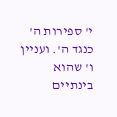י' ספירות ה' כנגד ה'. ועניין ו' שהוא בינתיים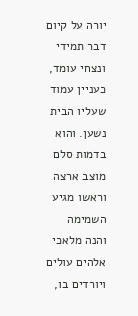יורה על קיום דבר תמידי ונצחי עומד, כעניין עמוד שעליו הבית נשען. והוא בדמות סלם מוצב ארצה וראשו מגיע השמימה והנה מלאכי אלהים עולים ויורדים בו,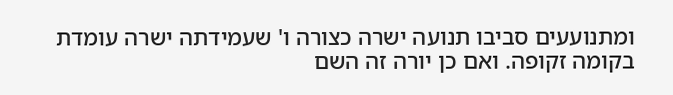ומתנועעים סביבו תנועה ישרה כצורה ו' שעמידתה ישרה עומדת בקומה זקופה. ואם כן יורה זה השם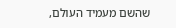שהשם מעמיד העולם,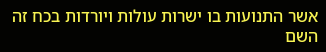אשר התנועות בו ישרות עולות ויורדות בכח זה השם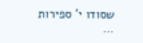שסודו י' ספירות …